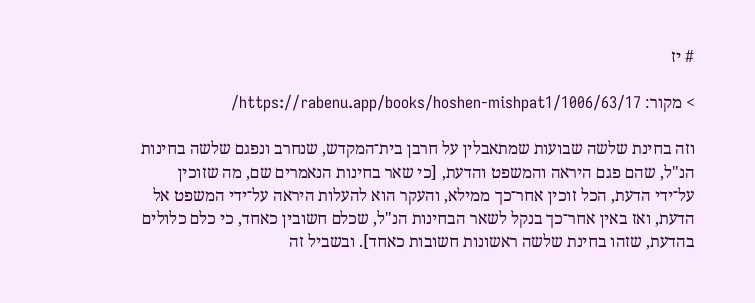# יז

> מקור: https://rabenu.app/books/hoshen-mishpat1/1006/63/17/

וזה בחינת שלשה שבועות שמתאבלין על חרבן בית־המקדש, שנחרב ונפגם שלשה בחינות הנ"ל, שהם פגם היראה והמשפט והדעת, [כי שאר בחינות הנאמרים שם, מה שזוכין על־ידי הדעת, הכל זוכין אחר־כך ממילא, והעקר הוא להעלות היראה על־ידי המשפט אל הדעת, ואז באין אחר־כך בנקל לשאר הבחינות הנ"ל, שכלם חשובין כאחד, כי כלם כלולים בהדעת, שזהו בחינת שלשה ראשונות חשובות כאחד]. ובשביל זה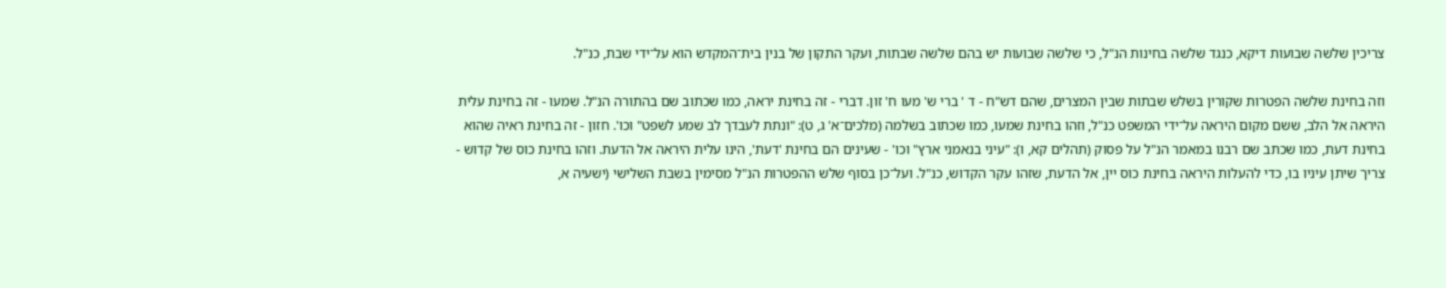צריכין שלשה שבועות דיקא, כנגד שלשה בחינות הנ"ל, כי שלשה שבועות יש בהם שלשה שבתות, ועקר התקון של בנין בית־המקדש הוא על־ידי שבת, כנ"ל.

וזה בחינת שלשה הפטרות שקורין בשלש שבתות שבין המצרים, שהם דש"ח - ד ' ברי ש' מעו ח' זון. דברי - זה בחינת יראה, כמו שכתוב שם בהתורה הנ"ל. שמעו - זה בחינת עלית היראה אל הלב, ששם מקום היראה על־ידי המשפט כנ"ל, וזהו בחינת שמעו, כמו שכתוב בשלמה (מלכים־א' ג, ט): "ונתת לעבדך לב שמע לשפט" וכו'. חזון - זה בחינת ראיה שהוא בחינת דעת, כמו שכתב שם רבנו במאמר הנ"ל על פסוק (תהלים קא, ו): "עיני בנאמני ארץ" וכו' - שעינים הם בחינת 'דעת', הינו עלית היראה אל הדעת. וזהו בחינת כוס של קדוש - צריך שיתן עיניו בו, כדי להעלות היראה בחינת כוס יין, אל הדעת, שזהו עקר הקדוש, כנ"ל. ועל־כן בסוף שלש ההפטרות הנ"ל מסימין בשבת השלישי (ישעיה א,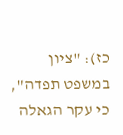כז): "ציון במשפט תפדה", כי עקר הגאלה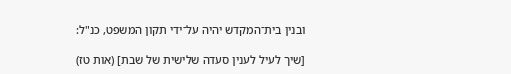ובנין בית־המקדש יהיה על־ידי תקון המשפט, כנ"ל:

[שיך לעיל לענין סעדה שלישית של שבת] (אות טז)